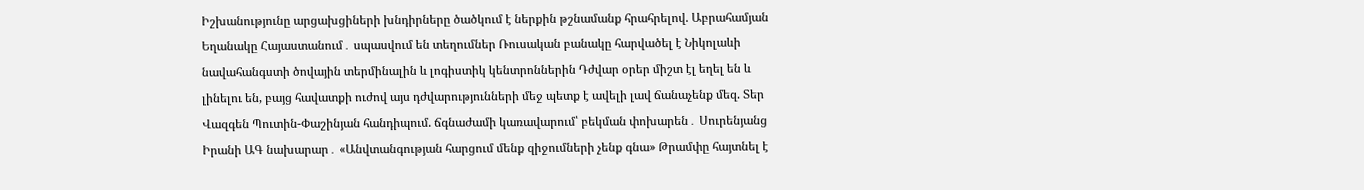Իշխանությունը արցախցիների խնդիրները ծածկում է ներքին թշնամանք հրահրելով. Աբրահամյան Եղանակը Հայաստանում․ սպասվում են տեղումներ Ռուսական բանակը հարվածել է Նիկոլաևի նավահանգստի ծովային տերմինալին և լոգիստիկ կենտրոններին Դժվար օրեր միշտ էլ եղել են և լինելու են, բայց հավատքի ուժով այս դժվարությունների մեջ պետք է ավելի լավ ճանաչենք մեզ. Տեր Վազգեն Պուտին-Փաշինյան հանդիպում. ճգնաժամի կառավարում՝ բեկման փոխարեն․ Սուրենյանց Իրանի ԱԳ նախարար․ «Անվտանգության հարցում մենք զիջումների չենք գնա» Թրամփը հայտնել է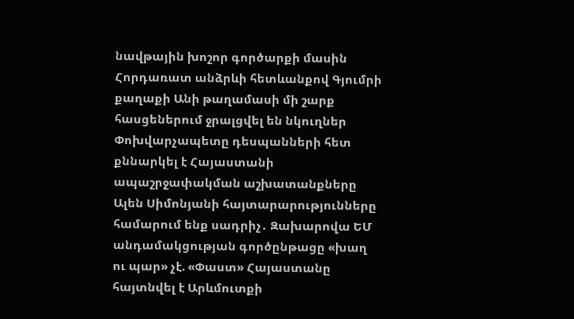նավթային խոշոր գործարքի մասին Հորդառատ անձրևի հետևանքով Գյումրի քաղաքի Անի թաղամասի մի շարք հասցեներում ջրալցվել են նկուղներ Փոխվարչապետը դեսպանների հետ քննարկել է Հայաստանի ապաշրջափակման աշխատանքները Ալեն Սիմոնյանի հայտարարությունները համարում ենք սադրիչ․ Զախարովա ԵՄ անդամակցության գործընթացը «խաղ ու պար» չէ. «Փաստ» Հայաստանը հայտնվել է Արևմուտքի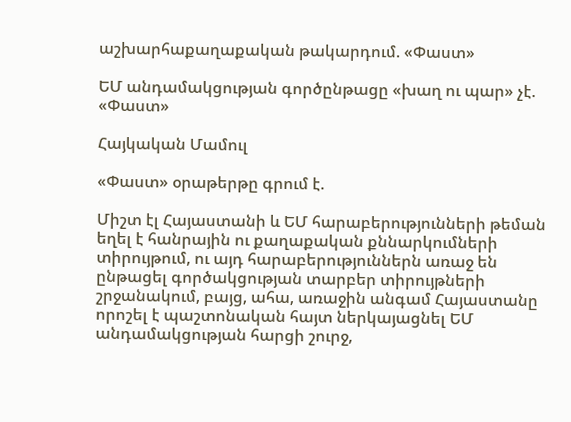աշխարհաքաղաքական թակարդում. «Փաստ»

ԵՄ անդամակցության գործընթացը «խաղ ու պար» չէ. «Փաստ»

Հայկական Մամուլ

«Փաստ» օրաթերթը գրում է.

Միշտ էլ Հայաստանի և ԵՄ հարաբերությունների թեման եղել է հանրային ու քաղաքական քննարկումների տիրույթում, ու այդ հարաբերություններն առաջ են ընթացել գործակցության տարբեր տիրույթների շրջանակում, բայց, ահա, առաջին անգամ Հայաստանը որոշել է պաշտոնական հայտ ներկայացնել ԵՄ անդամակցության հարցի շուրջ,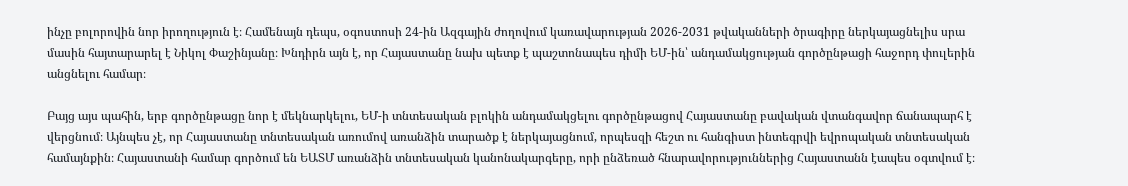ինչը բոլորովին նոր իրողություն է։ Համենայն դեպս, օգոստոսի 24-ին Ազգային ժողովում կառավարության 2026-2031 թվականների ծրագիրը ներկայացնելիս սրա մասին հայտարարել է Նիկոլ Փաշինյանը։ Խնդիրն այն է, որ Հայաստանը նախ պետք է պաշտոնապես դիմի ԵՄ-ին՝ անդամակցության գործընթացի հաջորդ փուլերին անցնելու համար։

Բայց այս պահին, երբ գործընթացը նոր է մեկնարկելու, ԵՄ-ի տնտեսական բլոկին անդամակցելու գործընթացով Հայաստանը բավական վտանգավոր ճանապարհ է վերցնում։ Այնպես չէ, որ Հայաստանը տնտեսական առումով առանձին տարածք է ներկայացնում, որպեսզի հեշտ ու հանգիստ ինտեգրվի եվրոպական տնտեսական համայնքին։ Հայաստանի համար գործում են ԵԱՏՄ առանձին տնտեսական կանոնակարգերը, որի ընձեռած հնարավորություններից Հայաստանն էապես օգտվում է։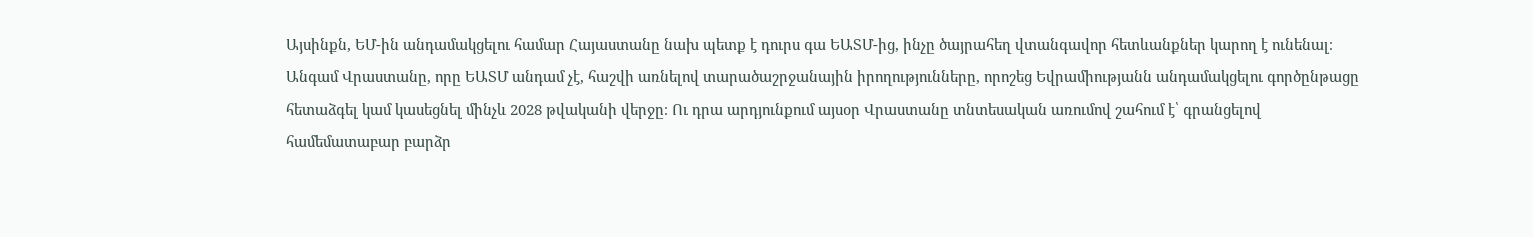Այսինքն, ԵՄ-ին անդամակցելու համար Հայաստանը նախ պետք է դուրս գա ԵԱՏՄ-ից, ինչը ծայրահեղ վտանգավոր հետևանքներ կարող է ունենալ։ Անգամ Վրաստանը, որը ԵԱՏՄ անդամ չէ, հաշվի առնելով տարածաշրջանային իրողությունները, որոշեց Եվրամիությանն անդամակցելու գործընթացը հետաձգել կամ կասեցնել մինչև 2028 թվականի վերջը։ Ու դրա արդյունքում այսօր Վրաստանը տնտեսական առումով շահում է՝ գրանցելով համեմատաբար բարձր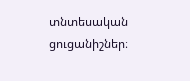տնտեսական ցուցանիշներ։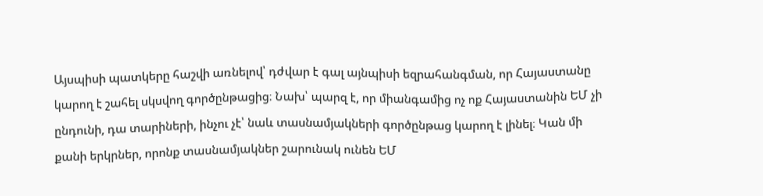Այսպիսի պատկերը հաշվի առնելով՝ դժվար է գալ այնպիսի եզրահանգման, որ Հայաստանը կարող է շահել սկսվող գործընթացից։ Նախ՝ պարզ է, որ միանգամից ոչ ոք Հայաստանին ԵՄ չի ընդունի, դա տարիների, ինչու չէ՝ նաև տասնամյակների գործընթաց կարող է լինել։ Կան մի քանի երկրներ, որոնք տասնամյակներ շարունակ ունեն ԵՄ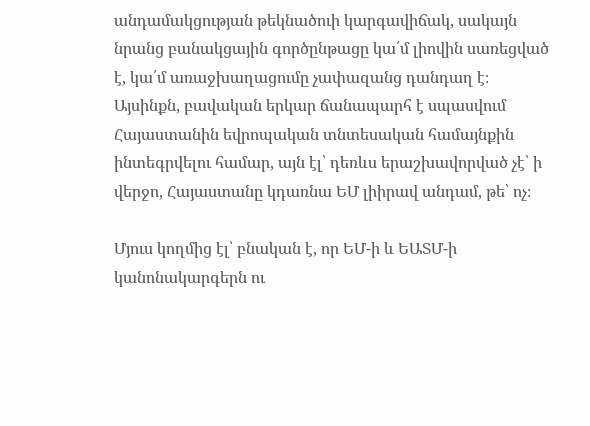անդամակցության թեկնածուի կարգավիճակ, սակայն նրանց բանակցային գործընթացը կա՛մ լիովին սառեցված է, կա՛մ առաջխաղացումը չափազանց դանդաղ է։ Այսինքն, բավական երկար ճանապարհ է սպասվում Հայաստանին եվրոպական տնտեսական համայնքին ինտեգրվելու համար, այն էլ՝ դեռևս երաշխավորված չէ՝ ի վերջո, Հայաստանը կդառնա ԵՄ լիիրավ անդամ, թե՝ ոչ։

Մյուս կողմից էլ՝ բնական է, որ ԵՄ-ի և ԵԱՏՄ-ի կանոնակարգերն ու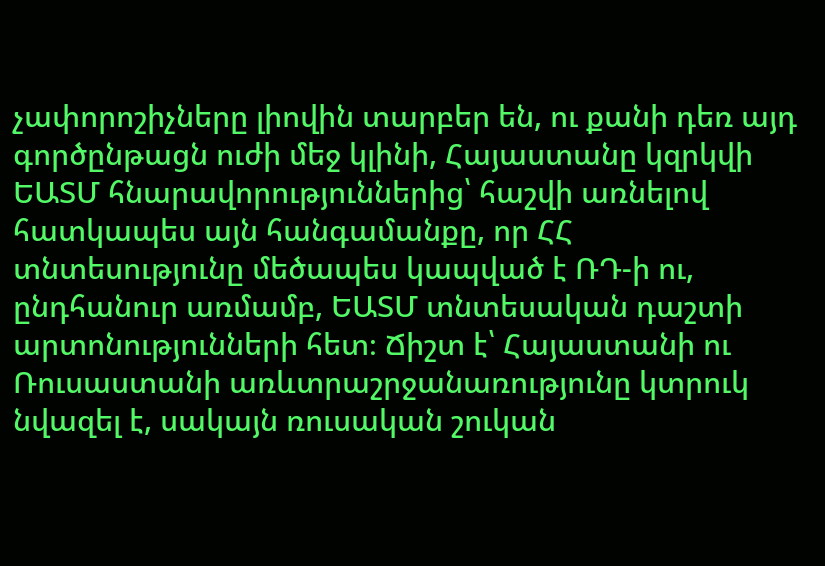չափորոշիչները լիովին տարբեր են, ու քանի դեռ այդ գործընթացն ուժի մեջ կլինի, Հայաստանը կզրկվի ԵԱՏՄ հնարավորություններից՝ հաշվի առնելով հատկապես այն հանգամանքը, որ ՀՀ տնտեսությունը մեծապես կապված է ՌԴ-ի ու, ընդհանուր առմամբ, ԵԱՏՄ տնտեսական դաշտի արտոնությունների հետ։ Ճիշտ է՝ Հայաստանի ու Ռուսաստանի առևտրաշրջանառությունը կտրուկ նվազել է, սակայն ռուսական շուկան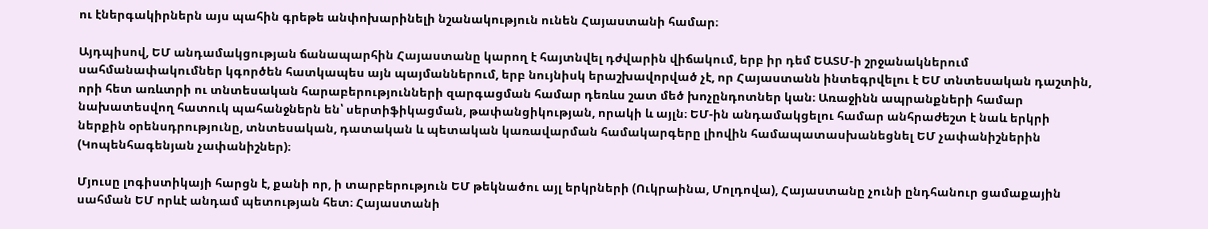ու էներգակիրներն այս պահին գրեթե անփոխարինելի նշանակություն ունեն Հայաստանի համար։

Այդպիսով, ԵՄ անդամակցության ճանապարհին Հայաստանը կարող է հայտնվել դժվարին վիճակում, երբ իր դեմ ԵԱՏՄ-ի շրջանակներում սահմանափակումներ կգործեն հատկապես այն պայմաններում, երբ նույնիսկ երաշխավորված չէ, որ Հայաստանն ինտեգրվելու է ԵՄ տնտեսական դաշտին, որի հետ առևտրի ու տնտեսական հարաբերությունների զարգացման համար դեռևս շատ մեծ խոչընդոտներ կան։ Առաջինն ապրանքների համար նախատեսվող հատուկ պահանջներն են՝ սերտիֆիկացման, թափանցիկության, որակի և այլն։ ԵՄ-ին անդամակցելու համար անհրաժեշտ է նաև երկրի ներքին օրենսդրությունը, տնտեսական, դատական և պետական կառավարման համակարգերը լիովին համապատասխանեցնել ԵՄ չափանիշներին (Կոպենհագենյան չափանիշներ)։

Մյուսը լոգիստիկայի հարցն է, քանի որ, ի տարբերություն ԵՄ թեկնածու այլ երկրների (Ուկրաինա, Մոլդովա), Հայաստանը չունի ընդհանուր ցամաքային սահման ԵՄ որևէ անդամ պետության հետ։ Հայաստանի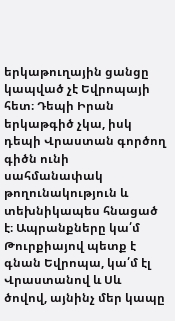երկաթուղային ցանցը կապված չէ Եվրոպայի հետ։ Դեպի Իրան երկաթգիծ չկա, իսկ դեպի Վրաստան գործող գիծն ունի սահմանափակ թողունակություն և տեխնիկապես հնացած է։ Ապրանքները կա՛մ Թուրքիայով պետք է գնան Եվրոպա, կա՛մ էլ Վրաստանով և Սև ծովով, այնինչ մեր կապը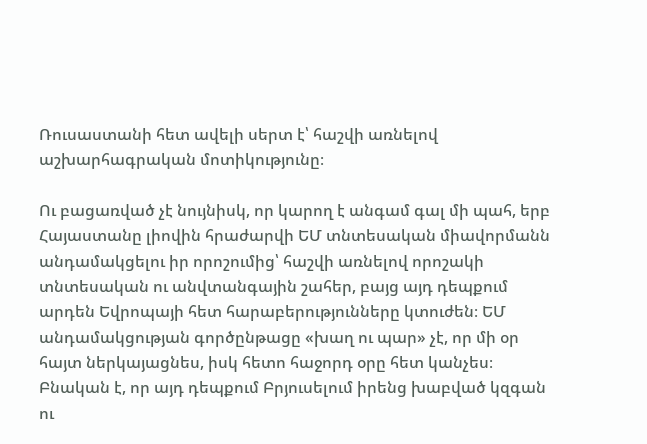Ռուսաստանի հետ ավելի սերտ է՝ հաշվի առնելով աշխարհագրական մոտիկությունը։

Ու բացառված չէ նույնիսկ, որ կարող է անգամ գալ մի պահ, երբ Հայաստանը լիովին հրաժարվի ԵՄ տնտեսական միավորմանն անդամակցելու իր որոշումից՝ հաշվի առնելով որոշակի տնտեսական ու անվտանգային շահեր, բայց այդ դեպքում արդեն Եվրոպայի հետ հարաբերությունները կտուժեն։ ԵՄ անդամակցության գործընթացը «խաղ ու պար» չէ, որ մի օր հայտ ներկայացնես, իսկ հետո հաջորդ օրը հետ կանչես։ Բնական է, որ այդ դեպքում Բրյուսելում իրենց խաբված կզգան ու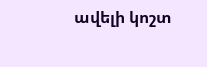ավելի կոշտ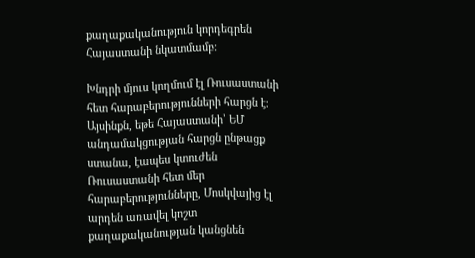քաղաքականություն կորդեգրեն Հայաստանի նկատմամբ։

Խնդրի մյուս կողմում էլ Ռուսաստանի հետ հարաբերությունների հարցն է։ Այսինքն, եթե Հայաստանի՝ ԵՄ անդամակցության հարցն ընթացք ստանա, էապես կտուժեն Ռուսաստանի հետ մեր հարաբերությունները, Մոսկվայից էլ արդեն առավել կոշտ քաղաքականության կանցնեն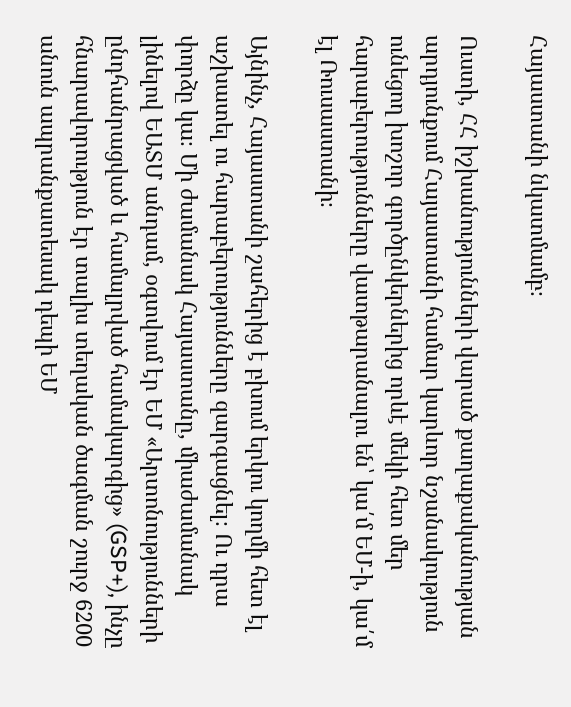Հայաստանի նկատմամբ։

Ուստի, ՀՀ իշխանությունների վարած քաղաքականության արդյունքում Հայաստանի համար կարևոր նշանակություն ունեցող խոշոր գործընկերներից որևէ մեկի հետ մեր հարաբերությունները վատթարանալու են՝ կա՛մ ԵՄ-ի, կա՛մ էլ Ռուսաստանի։

Այնինչ, Հայաստանի շահերից է բխում երկու կողմի հետ էլ աշխատել ու հարաբերությունները զարգացնել։ Ու դրա փորձը կա։ Մի ժամանակ Հայաստանը, միաժամանակ լինելով ԵԱՏՄ անդամ, օգտվում էր ԵՄ «Արտոնությունների ընդհանրացված և համալրված համակարգից» (GSP+), ինչը հնարավորություն էր տալիս տեղական ծագման շուրջ 6200 անուն ապրանքատեսակ դեպի ԵՄ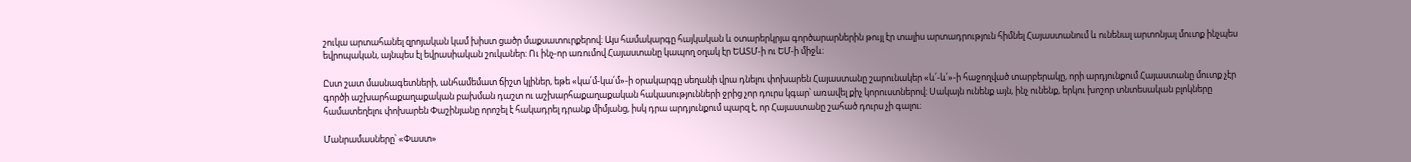շուկա արտահանել զրոյական կամ խիստ ցածր մաքսատուրքերով։ Այս համակարգը հայկական և օտարերկրյա գործարարներին թույլ էր տալիս արտադրություն հիմնել Հայաստանում և ունենալ արտոնյալ մուտք ինչպես եվրոպական, այնպես էլ եվրասիական շուկաներ։ Ու ինչ-որ առումով Հայաստանը կապող օղակ էր ԵԱՏՄ-ի ու ԵՄ-ի միջև։

Ըստ շատ մասնագետների, անհամեմատ ճիշտ կլիներ, եթե «կա՛մ-կա՛մ»-ի օրակարգը սեղանի վրա դնելու փոխարեն Հայաստանը շարունակեր «և՛-և՛»-ի հաջողված տարբերակը, որի արդյունքում Հայաստանը մուտք չէր գործի աշխարհաքաղաքական բախման դաշտ ու աշխարհաքաղաքական հակասությունների ջրից չոր դուրս կգար՝ առավել քիչ կորուստներով։ Սակայն ունենք այն, ինչ ունենք, երկու խոշոր տնտեսական բլոկները համատեղելու փոխարեն Փաշինյանը որոշել է հակադրել դրանք միմյանց, իսկ դրա արդյունքում պարզ է, որ Հայաստանը շահած դուրս չի գալու։

Մանրամասները՝ «Փաստ»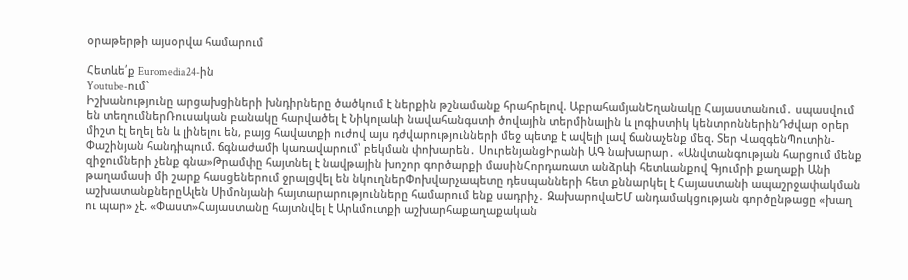օրաթերթի այսօրվա համարում

Հետևե՛ք Euromedia24-ին
Youtube-ում`
Իշխանությունը արցախցիների խնդիրները ծածկում է ներքին թշնամանք հրահրելով. ԱբրահամյանԵղանակը Հայաստանում․ սպասվում են տեղումներՌուսական բանակը հարվածել է Նիկոլաևի նավահանգստի ծովային տերմինալին և լոգիստիկ կենտրոններինԴժվար օրեր միշտ էլ եղել են և լինելու են, բայց հավատքի ուժով այս դժվարությունների մեջ պետք է ավելի լավ ճանաչենք մեզ. Տեր ՎազգենՊուտին-Փաշինյան հանդիպում. ճգնաժամի կառավարում՝ բեկման փոխարեն․ ՍուրենյանցԻրանի ԱԳ նախարար․ «Անվտանգության հարցում մենք զիջումների չենք գնա»Թրամփը հայտնել է նավթային խոշոր գործարքի մասինՀորդառատ անձրևի հետևանքով Գյումրի քաղաքի Անի թաղամասի մի շարք հասցեներում ջրալցվել են նկուղներՓոխվարչապետը դեսպանների հետ քննարկել է Հայաստանի ապաշրջափակման աշխատանքներըԱլեն Սիմոնյանի հայտարարությունները համարում ենք սադրիչ․ ԶախարովաԵՄ անդամակցության գործընթացը «խաղ ու պար» չէ. «Փաստ»Հայաստանը հայտնվել է Արևմուտքի աշխարհաքաղաքական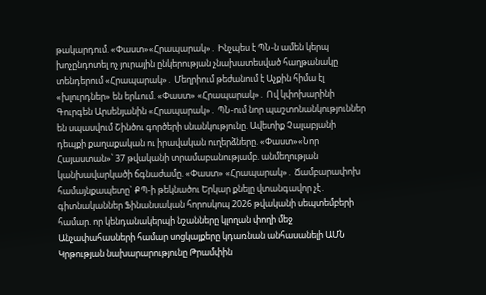թակարդում. «Փաստ»«Հրապարակ»․ Ինչպես է ՊՆ-ն ամեն կերպ խոչընդոտել ոչ յուրային ընկերության չնախատեսված հաղթանակը տենդերում «Հրապարակ»․ Մեղրիում թեժանում է Աչքին հիմա էլ «խլուրդներ» են երևում. «Փաստ» «Հրապարակ»․ Ով կփոխարինի Գուրգեն Արսենյանին «Հրապարակ»․ ՊՆ-ում նոր պաշտոնանկություններ են սպասվում Շինծու գործերի սնանկությունը. Ավետիք Չալաբյանի դեպքի քաղաքական ու իրավական ուղերձները. «Փաստ»«Նոր Հայաստան»՝ 37 թվականի տրամաբանությամբ. անմեղության կանխավարկածի ճգնաժամը. «Փաստ» «Հրապարակ»․ Ճամբարափոխ համայնքապետը` ՔՊ-ի թեկնածու Երկար քնելը վտանգավոր չէ․ գիտնականներ Ֆինանսական հորոսկոպ 2026 թվականի սեպտեմբերի համար. որ կենդանակերպի նշանները կլողան փողի մեջ Անչափահասների համար սոցկայքերը կդառնան անհասանելի ԱՄՆ Կրթության նախարարությունը Թրամփին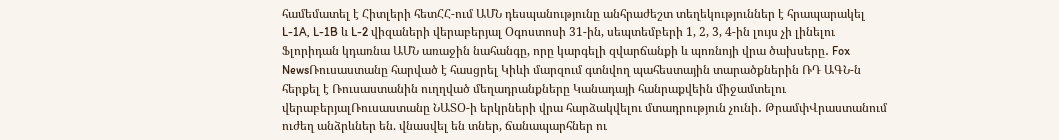համեմատել է Հիտլերի հետՀՀ-ում ԱՄՆ դեսպանությունը անհրաժեշտ տեղեկություններ է հրապարակել L-1A, L-1B և L-2 վիզաների վերաբերյալ Օգոստոսի 31-ին, սեպտեմբերի 1, 2, 3, 4-ին լույս չի լինելու Ֆլորիդան կդառնա ԱՄՆ առաջին նահանգը, որը կարգելի զվարճանքի և պոռնոյի վրա ծախսերը․ Fox NewsՌուսաստանը հարված է հասցրել Կիևի մարզում գտնվող պահեստային տարածքներին ՌԴ ԱԳՆ-ն հերքել է Ռուսաստանին ուղղված մեղադրանքները Կանադայի հանրաքվեին միջամտելու վերաբերյալՌուսաստանը ՆԱՏՕ-ի երկրների վրա հարձակվելու մտադրություն չունի․ ԹրամփՎրաստանում ուժեղ անձրևներ են. վնասվել են տներ, ճանապարհներ ու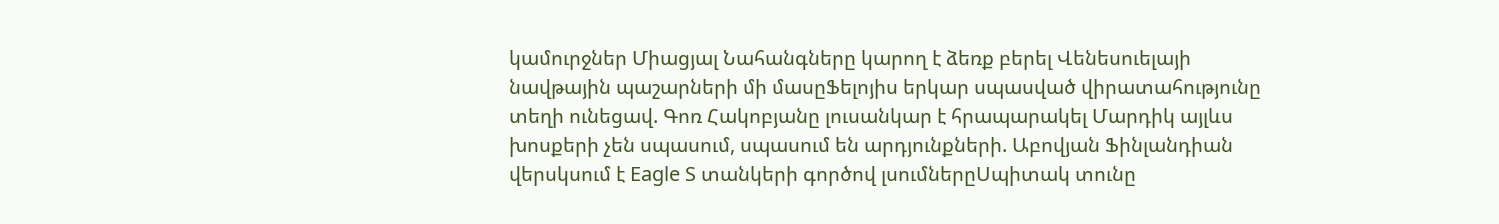կամուրջներ Միացյալ Նահանգները կարող է ձեռք բերել Վենեսուելայի նավթային պաշարների մի մասըՖելոյիս երկար սպասված վիրատահությունը տեղի ունեցավ. Գոռ Հակոբյանը լուսանկար է հրապարակել Մարդիկ այլևս խոսքերի չեն սպասում, սպասում են արդյունքների. Աբովյան Ֆինլանդիան վերսկսում է Eagle S տանկերի գործով լսումներըՍպիտակ տունը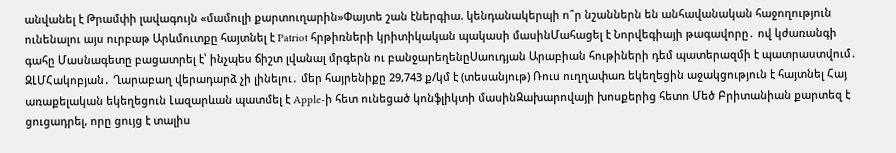անվանել է Թրամփի լավագույն «մամուլի քարտուղարին»Փայտե շան էներգիա. կենդանակերպի ո՞ր նշաններն են անհավանական հաջողություն ունենալու այս ուրբաթ Արևմուտքը հայտնել է Patriot հրթիռների կրիտիկական պակասի մասինՄահացել է Նորվեգիայի թագավորը․ ով կժառանգի գահը Մասնագետը բացատրել է՝ ինչպես ճիշտ լվանալ մրգերն ու բանջարեղենըՍաուդյան Արաբիան հութիների դեմ պատերազմի է պատրաստվում․ ԶԼՄՀակոբյան․ Ղարաբաղ վերադարձ չի լինելու․ մեր հայրենիքը 29,743 ք/կմ է (տեսանյութ) Ռուս ուղղափառ եկեղեցին աջակցություն է հայտնել Հայ առաքելական եկեղեցուն Լազարևան պատմել է Apple-ի հետ ունեցած կոնֆլիկտի մասինԶախարովայի խոսքերից հետո Մեծ Բրիտանիան քարտեզ է ցուցադրել, որը ցույց է տալիս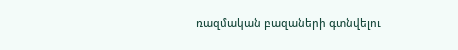ռազմական բազաների գտնվելու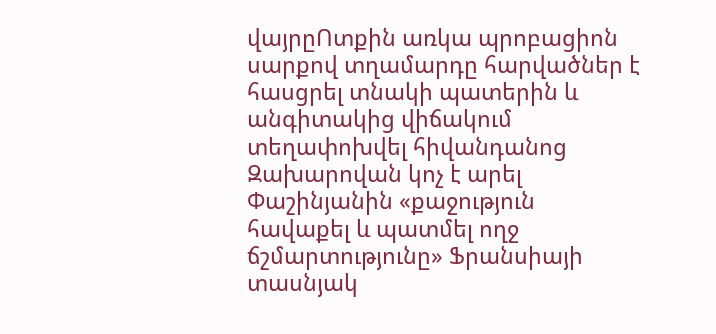վայրըՈտքին առկա պրոբացիոն սարքով տղամարդը հարվածներ է հասցրել տնակի պատերին և անգիտակից վիճակում տեղափոխվել հիվանդանոց Զախարովան կոչ է արել Փաշինյանին «քաջություն հավաքել և պատմել ողջ ճշմարտությունը» Ֆրանսիայի տասնյակ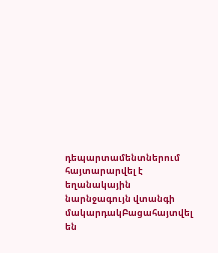դեպարտամենտներում հայտարարվել է եղանակային նարնջագույն վտանգի մակարդակԲացահայտվել են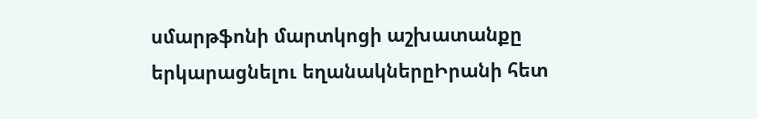սմարթֆոնի մարտկոցի աշխատանքը երկարացնելու եղանակներըԻրանի հետ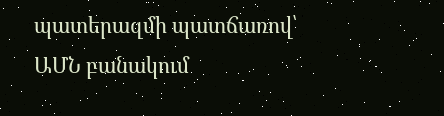պատերազմի պատճառով՝ ԱՄՆ բանակում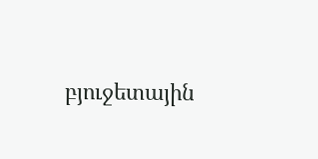բյուջետային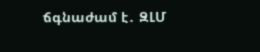ճգնաժամ է․ ԶԼՄ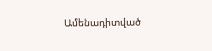Ամենադիտված